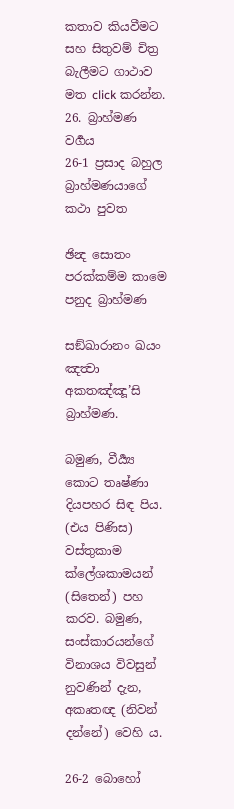කතාව කියවීමට සහ සිතුවම් චිත්‍ර බැලීමට ගාථාව මත click කරන්න.
26. බ්‍රාහ්මණ වර්‍ගය
26-1 ප්‍රසාද බහුල බ්‍රාහ්මණයාගේ කථා පුවත

ඡින්‍ද සොතං පරක්කම්ම කාමෙ පනුද බ්‍රාහ්මණ

සඞ්ඛාරානං ඛයං ඤත්‍වා අකතඤ්ඤූ’සි බ්‍රාහ්මණ.

බමුණ, වීර්‍ය්‍ය කොට තෘෂ්ණා දියපහර සිඳ පිය. (එය පිණිස) වස්තුකාම ක්ලේශකාමයන් (සිතෙන්) පහ කරව. බමුණ, සංස්කාරයන්ගේ විනාශය විවසුන් නුවණින් දැන, අකෘතඥ (නිවන් දන්නේ) වෙහි ය.

26-2 බොහෝ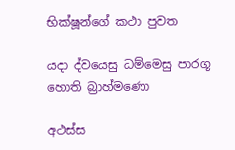භික්ෂූන්ගේ කථා පුවත

යදා ද්වයෙසු ධම්මෙසු පාරගූ හොති බ්‍රාහ්මණො

අථස්ස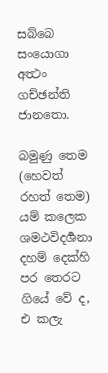සබ්බෙ සංයොගා අත්‍ථං ගච්ඡන්ති ජානතො.

බමුණු තෙම (හෙවත් රහත් තෙම) යම් කලෙක ශමථවිදර්‍ශනා දහම් දෙක්හි පර තෙරට ගියේ වේ ද, එ කලැ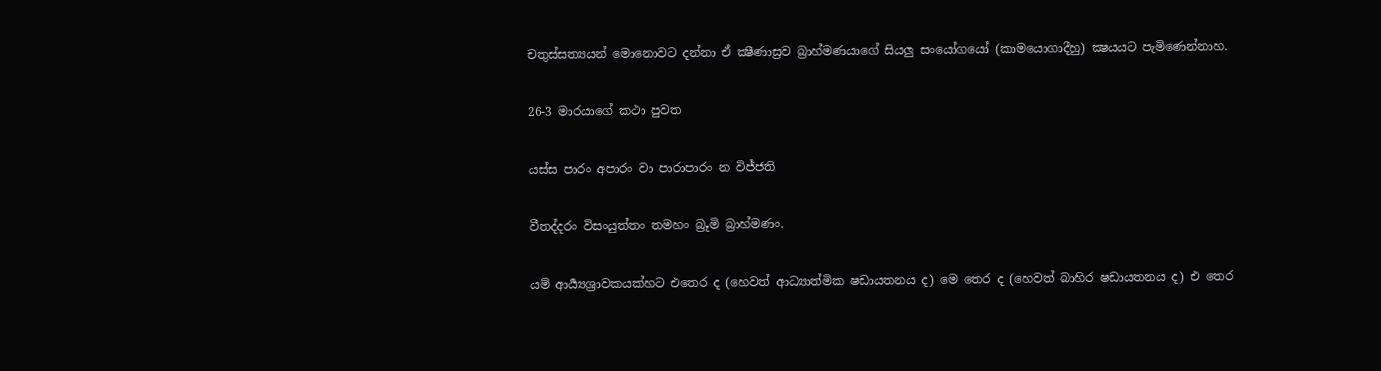චතුස්සත්‍යයන් මොනොවට දන්නා ඒ ක්‍ෂීණාස්‍රව බ්‍රාහ්මණයාගේ සියලු සංයෝගයෝ (කාමයොගාදීහු) ක්‍ෂයයට පැමිණෙන්නාහ.

26-3 මාරයාගේ කථා පුවත

යස්ස පාරං අපාරං වා පාරාපාරං න විජ්ජති

වීතද්දරං විසංයුත්තං තමහං බ්‍රූමි බ්‍රාහ්මණං.

යම් ආර්‍ය්‍යශ්‍රාවකයක්හට එතෙර ද (හෙවත් ආධ්‍යාත්මික ෂඩායතනය ද) මෙ තෙර ද (හෙවත් බාහිර ෂඩායතනය ද) එ තෙර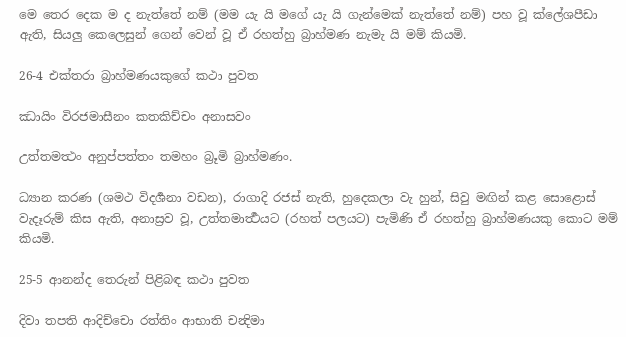මෙ තෙර දෙක ම ද නැත්තේ නම් (මම යැ යි මගේ යැ යි ගැන්මෙක් නැත්තේ නම්) පහ වූ ක්ලේශපීඩා ඇති, සියලු කෙලෙසුන් ගෙන් වෙන් වූ ඒ රහත්හු බ්‍රාහ්මණ නැමැ යි මම් කියමි.

26-4 එක්තරා බ්‍රාහ්මණයකුගේ කථා පුවත

ඣායිං විරජමාසීනං කතකිච්චං අනාසවං

උත්තමත්‍ථං අනුප්පත්තං තමහං බ්‍රූමි බ්‍රාහ්මණං.

ධ්‍යාන කරණ (ශමථ විදර්‍ශනා වඩන), රාගාදි රජස් නැති, හුදෙකලා වැ හුන්, සිවු මඟින් කළ සොළොස් වැදෑරුම් කිස ඇති, අනාස්‍රව වූ, උත්තමාර්‍ත්‍ථයට (රහත් පලයට) පැමිණි ඒ රහත්හු බ්‍රාහ්මණයකු කොට මම් කියමි.

25-5 ආනන්ද තෙරුන් පිළිබඳ කථා පුවත

දිවා තපති ආදිච්චො රත්තිං ආභාති චන්‍දිමා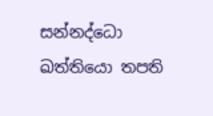සන්නද්ධො ඛත්තියො තපති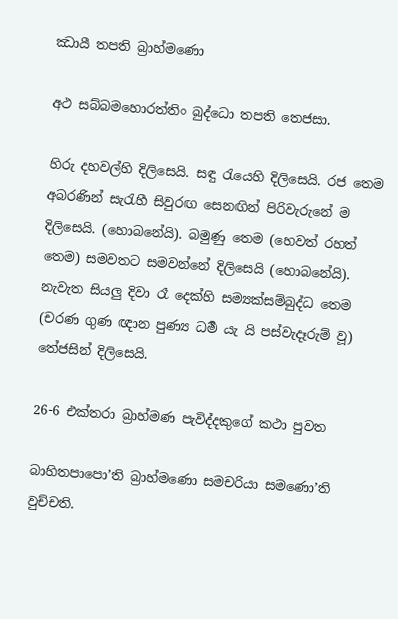ඣායී තපති බ්‍රාහ්මණො

අථ සබ්බමහොරත්තිං බුද්ධො තපති තෙජසා.

හිරු දහවල්හි දිලිසෙයි. සඳු රැයෙහි දිලිසෙයි. රජ තෙම අබරණින් සැරැහී සිවුරඟ සෙනඟින් පිරිවැරුනේ ම දිලිසෙයි. (හොබනේයි). බමුණු තෙම (හෙවත් රහත් තෙම) සමවතට සමවන්නේ දිලිසෙයි (හොබනේයි). නැවැත සියලු දිවා රෑ දෙක්හි සම්‍යක්සම්බුද්ධ තෙම (චරණ ගුණ ඥාන පුණ්‍ය ධර්‍ම යැ යි පස්වැදෑරුම් වූ) තේජසින් දිලිසෙයි.

26-6 එක්තරා බ්‍රාහ්මණ පැවිද්දකුගේ කථා පුවත

බාහිතපාපො’ති බ්‍රාහ්මණො සමචරියා සමණො’ති වුච්චති.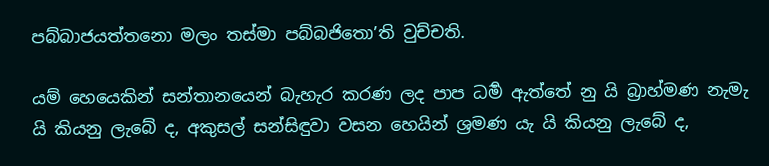පබ්බාජයත්තනො මලං තස්මා පබ්බජිතො’ති වුච්චති.

යම් හෙයෙකින් සන්තානයෙන් බැහැර කරණ ලද පාප ධර්‍ම ඇත්තේ නු යි බ්‍රාහ්මණ නැමැ යි කියනු ලැබේ ද, අකුසල් සන්සිඳුවා වසන හෙයින් ශ්‍රමණ යැ යි කියනු ලැබේ ද,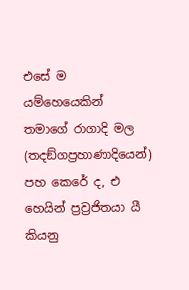එසේ ම යම්හෙයෙකින් තමාගේ රාගාදි මල (තදඞ්ගප්‍රහාණාදියෙන්) පහ කෙරේ ද, එ හෙයින් ප්‍රව්‍රජිතයා යී කියනු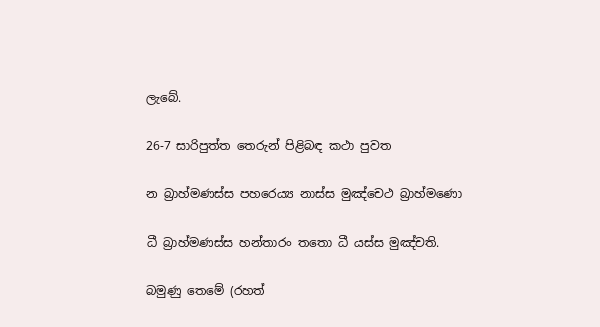ලැබේ.

26-7 සාරිපුත්ත තෙරුන් පිළිබඳ කථා පුවත

න බ්‍රාහ්මණස්ස පහරෙය්‍ය නාස්ස මුඤ්චෙථ බ්‍රාහ්මණො

ධී බ්‍රාහ්මණස්ස හන්තාරං තතො ධී යස්ස මුඤ්චති.

බමුණු තෙමේ (රහත්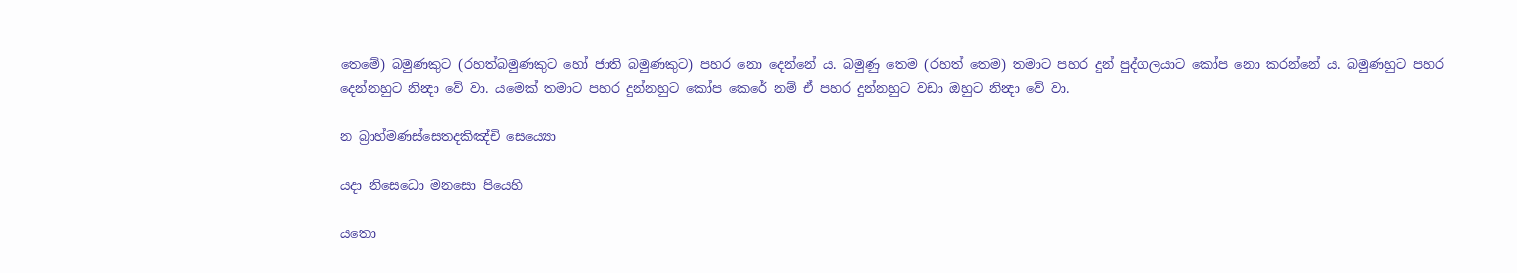තෙමේ) බමුණකුට (රහත්බමුණකුට හෝ ජාති බමුණකුට) පහර නො දෙන්නේ ය. බමුණු තෙම (රහත් තෙම) තමාට පහර දුන් පුද්ගලයාට කෝප නො කරන්නේ ය. බමුණහුට පහර දෙන්නහුට නින්‍දා වේ වා. යමෙක් තමාට පහර දුන්නහුට කෝප කෙරේ නම් ඒ පහර දුන්නහුට වඩා ඔහුට නින්‍දා වේ වා.

න බ්‍රාහ්මණස්සෙතදකිඤ්චි සෙය්‍යො

යදා නිසෙධො මනසො පියෙහි

යතො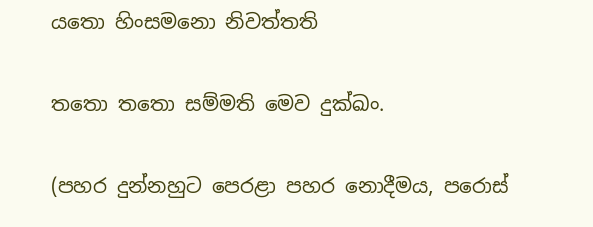යතො හිංසමනො නිවත්තති

තතො තතො සම්මති මෙව දුක්ඛං.

(පහර දුන්නහුට පෙරළා පහර නොදීමය, පරොස්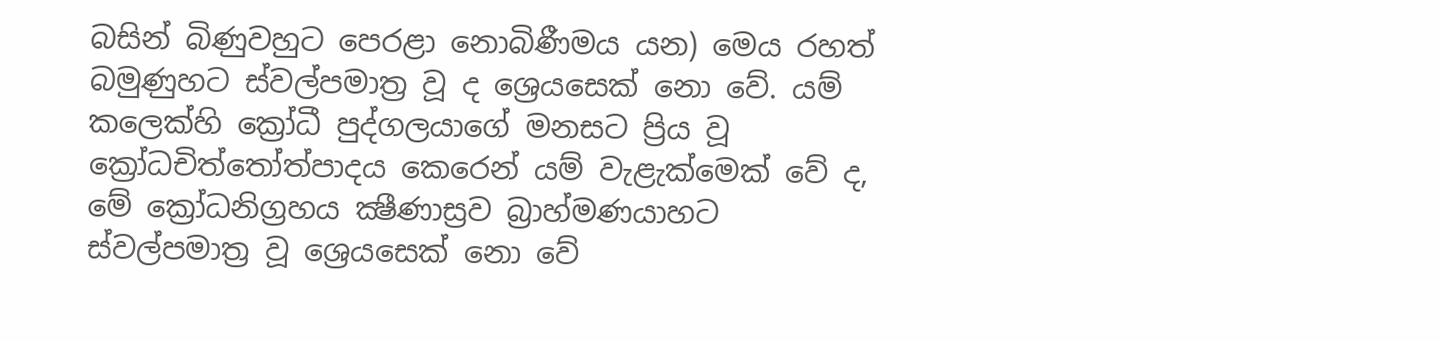බසින් බිණුවහුට පෙරළා නොබිණීමය යන) මෙය රහත් බමුණුහට ස්වල්පමාත්‍ර වූ ද ශ්‍රෙයසෙක් නො වේ. යම් කලෙක්හි ක්‍රෝධී පුද්ගලයාගේ මනසට ප්‍රිය වූ ක්‍රෝධචිත්තෝත්පාදය කෙරෙන් යම් වැළැක්මෙක් වේ ද, මේ ක්‍රෝධනිග්‍රහය ක්‍ෂීණාස්‍රව බ්‍රාහ්මණයාහට ස්වල්පමාත්‍ර වූ ශ්‍රෙයසෙක් නො වේ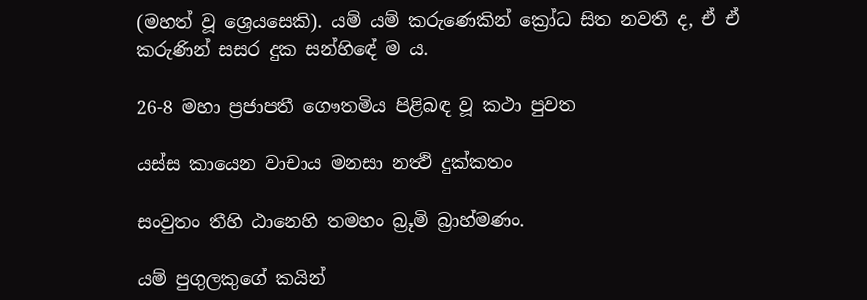(මහත් වූ ශ්‍රෙයසෙකි). යම් යම් කරුණෙකින් ක්‍රෝධ සිත නවතී ද, ඒ ඒ කරුණින් සසර දුක සන්හිඳේ ම ය.

26-8 මහා ප්‍රජාපතී ගෞතමිය පිළිබඳ වූ කථා පුවත

යස්ස කායෙන වාචාය මනසා නත්‍ථි දුක්කතං

සංවුතං තීහි ඨානෙහි තමහං බ්‍රූමි බ්‍රාහ්මණං.

යම් පුගුලකුගේ කයින්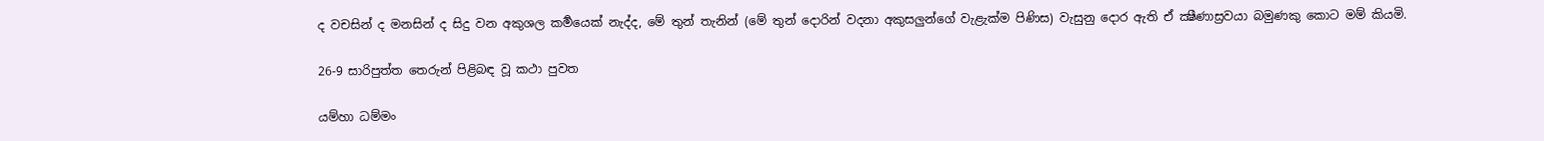ද වචසින් ද මනසින් ද සිදු වන අකුශල කර්‍මයෙක් නැද්ද, මේ තුන් තැනින් (මේ තුන් දොරින් වදනා අකුසලුන්ගේ වැළැක්ම පිණිස) වැසුනු දොර ඇති ඒ ක්‍ෂීණාස්‍රවයා බමුණකු කොට මම් කියමි.

26-9 සාරිපුත්ත තෙරුන් පිළිබඳ වූ කථා පුවත

යම්හා ධම්මං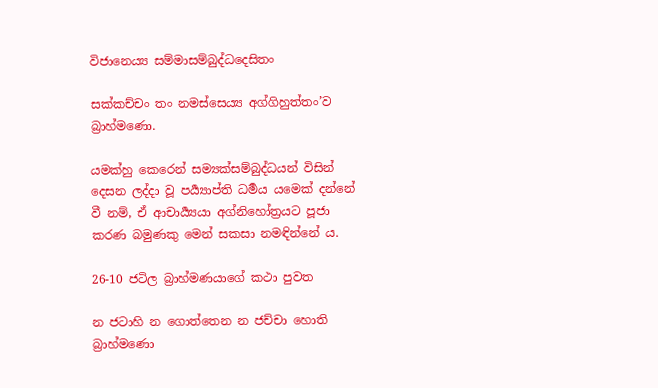විජානෙය්‍ය සම්මාසම්බුද්ධදෙසිතං

සක්කච්චං තං නමස්සෙය්‍ය අග්ගිහුත්තං’ව බ්‍රාහ්මණො.

යමක්හු කෙරෙන් සම්‍යක්සම්බුද්ධයන් විසින් දෙසන ලද්දා වූ පර්‍ය්‍යාප්ති ධර්‍මය යමෙක් දන්නේ වී නම්, ඒ ආචාර්‍ය්‍යයා අග්නිහෝත්‍රයට පූජා කරණ බමුණකු මෙන් සකසා නමඳින්නේ ය.

26-10 ජටිල බ්‍රාහ්මණයාගේ කථා පුවත

න ජටාහි න ගොත්තෙන න ජච්චා හොති බ්‍රාහ්මණො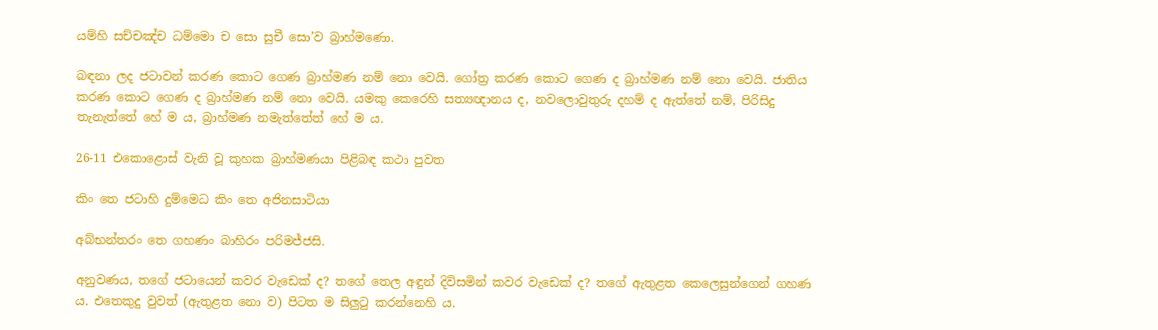යම්හි සච්චඤ්ච ධම්මො ච සො සුචී සො’ව බ්‍රාහ්මණො.

බඳනා ලද ජටාවන් කරණ කොට ගෙණ බ්‍රාහ්මණ නම් නො වෙයි. ගෝත්‍ර කරණ කොට ගෙණ ද බ්‍රාහ්මණ නම් නො වෙයි. ජාතිය කරණ කොට ගෙණ ද බ්‍රාහ්මණ නම් නො වෙයි. යමකු කෙරෙහි සත්‍යඥානය ද, නවලොවුතුරු දහම් ද ඇත්තේ නම්, පිරිසිදු තැනැත්තේ හේ ම ය, බ්‍රාහ්මණ නමැත්තේත් හේ ම ය.

26-11 එකොළොස් වැනි වූ කුහක බ්‍රාහ්මණයා පිළිබඳ කථා පුවත

කිං තෙ ජටාහි දුම්මෙධ කිං තෙ අජිනසාටියා

අබ්භන්තරං තෙ ගහණං බාහිරං පරිමජ්ජසි.

අනුවණය, තගේ ජටායෙන් කවර වැඩෙක් ද? තගේ තෙල අඳුන් දිවිසමින් කවර වැඩෙක් ද? තගේ ඇතුළත කෙලෙසුන්ගෙන් ගහණ ය. එතෙකුදු වුවත් (ඇතුළත නො ව) පිටත ම සිලුටු කරන්නෙහි ය.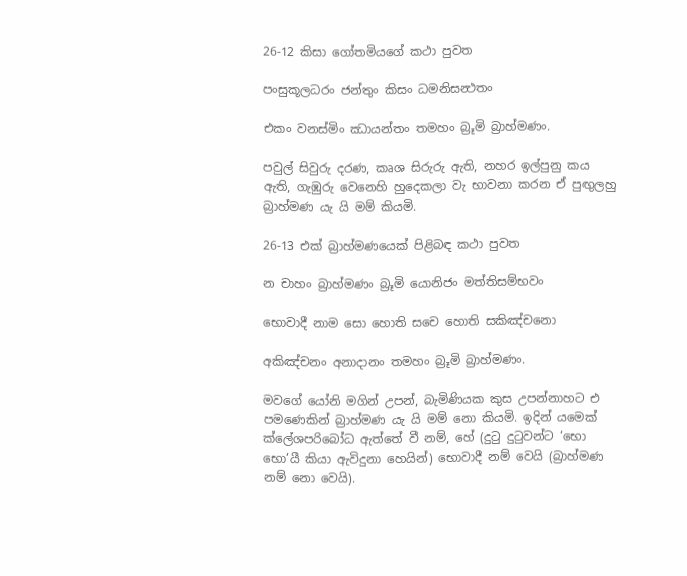26-12 කිසා ගෝතමියගේ කථා පුවත

පංසුකූලධරං ජන්තුං කිසං ධමනිසන්‍ථතං

එකං වනස්මිං ඣායන්තං තමහං බ්‍රූමි බ්‍රාහ්මණං.

පවුල් සිවුරු දරණ, කෘශ සිරුරු ඇති, නහර ඉල්පුනු කය ඇති, ගැඹුරු වෙනෙහි හුදෙකලා වැ භාවනා කරන ඒ පුඟුලහු බ්‍රාහ්මණ යැ යි මම් කියමි.

26-13 එක් බ්‍රාහ්මණයෙක් පිළිබඳ කථා පුවත

න චාහං බ්‍රාහ්මණං බ්‍රූමි යොනිජං මත්තිසම්භවං

භොවාදී නාම සො හොති සචෙ හොති සකිඤ්චනො

අකිඤ්චනං අනාදානං තමහං බ්‍රූමි බ්‍රාහ්මණං.

මවගේ යෝනි මගින් උපන්, බැමිණියක කුස උපන්නාහට එ පමණෙකින් බ්‍රාහ්මණ යැ යි මම් නො කියමි. ඉදින් යමෙක් ක්ලේශපරිබෝධ ඇත්තේ වී නම්, හේ (දුටු දුටුවන්ට ‘භො භො’යී කියා ඇවිදුනා හෙයින්) භොවාදී නම් වෙයි (බ්‍රාහ්මණ නම් නො වෙයි).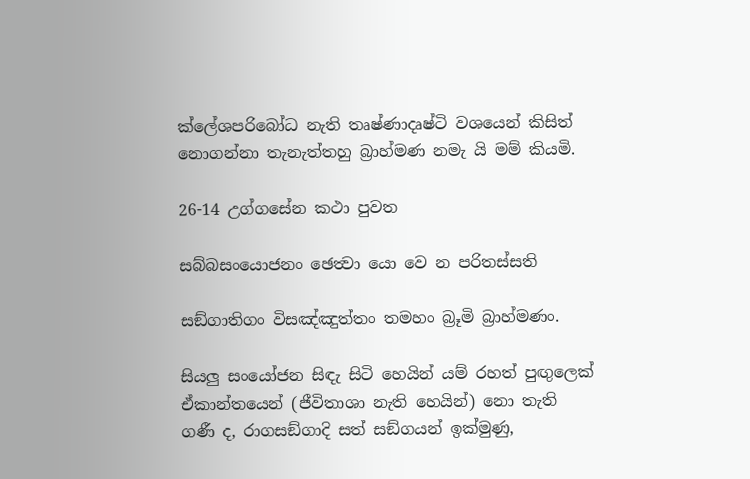ක්ලේශපරිබෝධ නැති තෘෂ්ණාදෘෂ්ටි වශයෙන් කිසිත් නොගන්නා තැනැත්තහු බ්‍රාහ්මණ නමැ යි මම් කියමි.

26-14 උග්ගසේන කථා පුවත

සබ්බසංයොජනං ඡෙත්‍වා යො වෙ න පරිතස්සති

සඞ්ගාතිගං විසඤ්ඤුත්තං තමහං බ්‍රූමි බ්‍රාහ්මණං.

සියලු සංයෝජන සිඳැ සිටි හෙයින් යම් රහත් පුඟුලෙක් ඒකාන්තයෙන් (ජීවිතාශා නැති හෙයින්) නො තැති ගණී ද, රාගසඞ්ගාදි සත් සඞ්ගයන් ඉක්මුණු,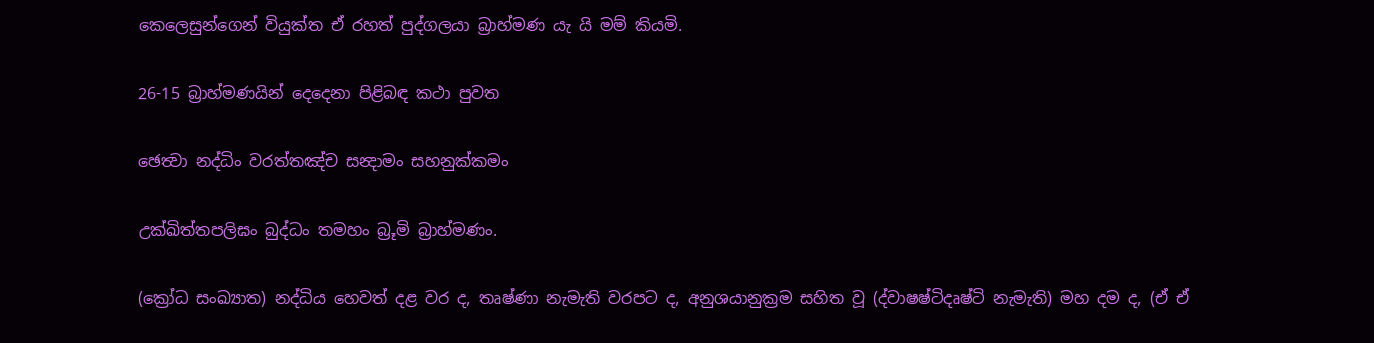කෙලෙසුන්ගෙන් වියුක්ත ඒ රහත් පුද්ගලයා බ්‍රාහ්මණ යැ යි මම් කියමි.

26-15 බ්‍රාහ්මණයින් දෙදෙනා පිළිබඳ කථා පුවත

ඡෙත්‍වා නද්ධිං වරත්තඤ්ච සන්‍දාමං සහනුක්කමං

උක්ඛිත්තපලිඝං බුද්ධං තමහං බ්‍රූමි බ්‍රාහ්මණං.

(ක්‍රෝධ සංඛ්‍යාත) නද්ධිය හෙවත් දළ වර ද, තෘෂ්ණා නැමැති වරපට ද, අනුශයානුක්‍රම සහිත වූ (ද්වාෂෂ්ටිදෘෂ්ටි නැමැති) මහ දම ද, (ඒ ඒ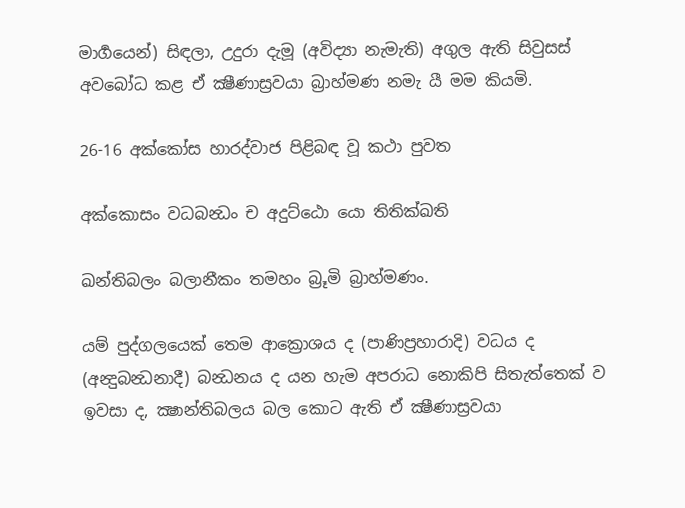මාර්‍ගයෙන්) සිඳලා, උදුරා දැමූ (අවිද්‍යා නැමැති) අගුල ඇති සිවුසස් අවබෝධ කළ ඒ ක්‍ෂීණාස්‍රවයා බ්‍රාහ්මණ නමැ යී මම කියමි.

26-16 අක්කෝස හාරද්වාජ පිළිබඳ වූ කථා පුවත

අක්කොසං වධබන්‍ධං ච අදුට්ඨො යො තිතික්ඛති

ඛන්තිබලං බලානීකං තමහං බ්‍රූමි බ්‍රාහ්මණං.

යම් පුද්ගලයෙක් තෙම ආක්‍රොශය ද (පාණිප්‍රහාරාදි) වධය ද (අන්‍දුබන්‍ධනාදී) බන්‍ධනය ද යන හැම අපරාධ නොකිපි සිතැත්තෙක් ව ඉවසා ද, ක්‍ෂාන්තිබලය බල කොට ඇති ඒ ක්‍ෂීණාස්‍රවයා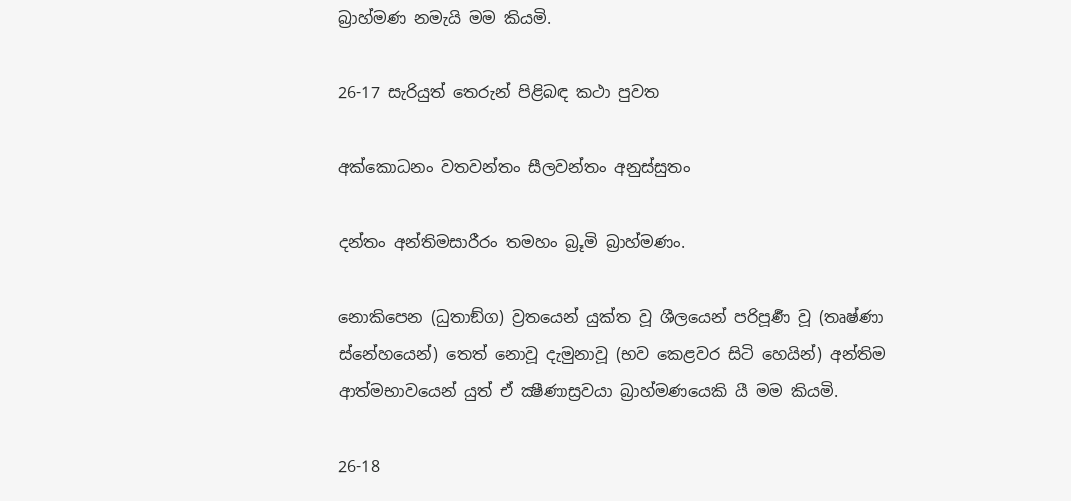බ්‍රාහ්මණ නමැයි මම කියමි.

26-17 සැරියුත් තෙරුන් පිළිබඳ කථා පුවත

අක්කොධනං වතවන්තං සීලවන්තං අනුස්සුතං

දන්තං අන්තිමසාරීරං තමහං බ්‍රූමි බ්‍රාහ්මණං.

නොකිපෙන (ධුතාඞ්ග) ව්‍රතයෙන් යුක්ත වූ ශීලයෙන් පරිපූර්‍ණ වූ (තෘෂ්ණා ස්නේහයෙන්) තෙත් නොවූ දැමුනාවූ (භව කෙළවර සිටි හෙයින්) අන්තිම ආත්මභාවයෙන් යුත් ඒ ක්‍ෂීණාස්‍රවයා බ්‍රාහ්මණයෙකි යී මම කියමි.

26-18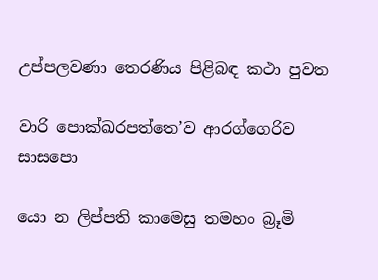උප්පලවණා තෙරණිය පිළිබඳ කථා පුවත

වාරි පොක්ඛරපත්තෙ’ව ආරග්ගෙරිව සාසපො

යො න ලිප්පති කාමෙසු තමහං බ්‍රූමි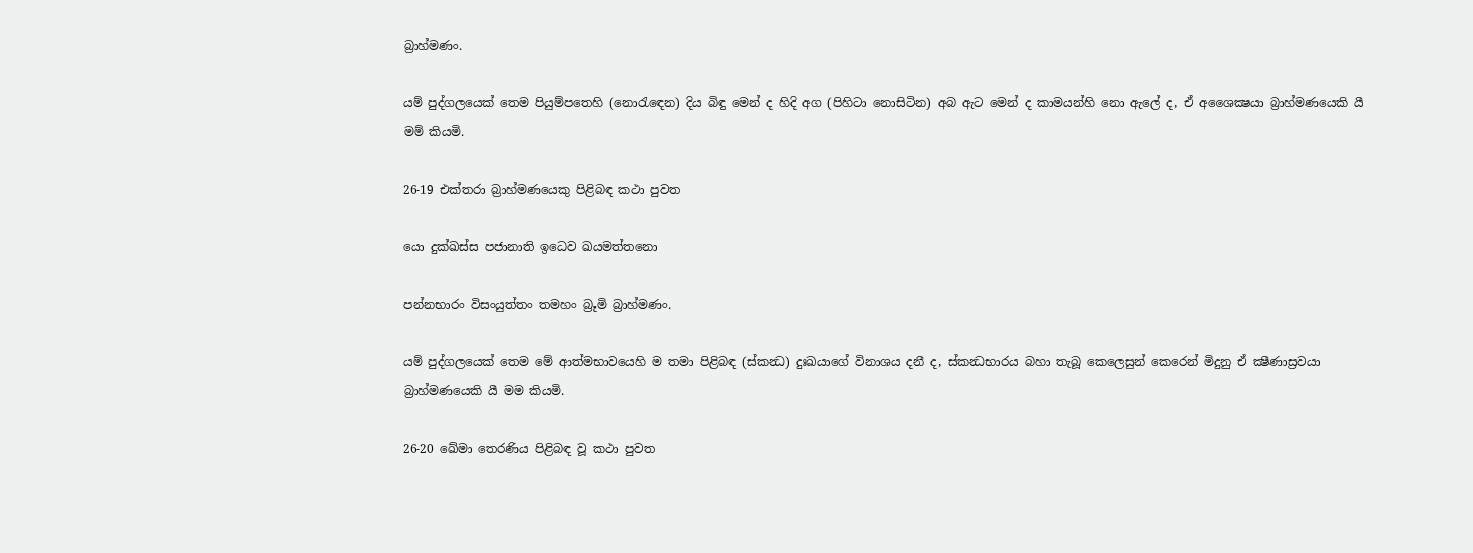බ්‍රාහ්මණං.

යම් පුද්ගලයෙක් තෙම පියුම්පතෙහි (නොරැඳෙන) දිය බිඳු මෙන් ද හිදි අග (පිහිටා නොසිටින) අබ ඇට මෙන් ද කාමයන්හි නො ඇලේ ද, ඒ අශෛක්‍ෂයා බ්‍රාහ්මණයෙකි යී මම් කියමි.

26-19 එක්තරා බ්‍රාහ්මණයෙකු පිළිබඳ කථා පුවත

යො දුක්ඛස්ස පජානාති ඉධෙව ඛයමත්තනො

පන්නභාරං විසංයුත්තං තමහං බ්‍රූමි බ්‍රාහ්මණං.

යම් පුද්ගලයෙක් තෙම මේ ආත්මභාවයෙහි ම තමා පිළිබඳ (ස්කන්‍ධ) දුඃඛයාගේ විනාශය දනී ද, ස්කන්‍ධභාරය බහා තැබූ කෙලෙසුන් කෙරෙන් මිදුනු ඒ ක්‍ෂීණාස්‍රවයා බ්‍රාහ්මණයෙකි යී මම කියමි.

26-20 ඛේමා තෙරණිය පිළිබඳ වූ කථා පුවත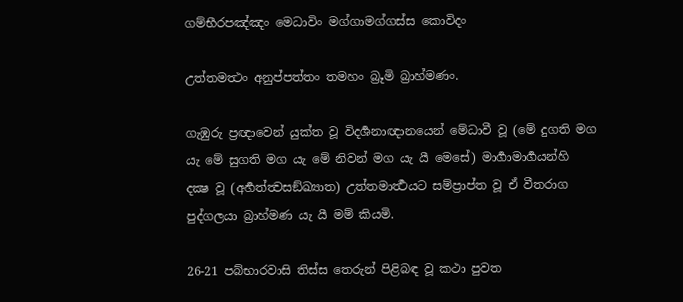ගම්භීරපඤ්ඤං මෙධාවිං මග්ගාමග්ගස්ස කොවිදං

උත්තමත්‍ථං අනුප්පත්තං තමහං බ්‍රූමි බ්‍රාහ්මණං.

ගැඹුරු ප්‍රඥාවෙන් යුක්ත වූ විදර්‍ශනාඥානයෙන් මේධාවී වූ (මේ දුගති මග යැ මේ සුගති මග යැ මේ නිවන් මග යැ යී මෙසේ) මාර්‍ගාමාර්‍ගයන්හි දක්‍ෂ වූ (අර්‍හත්ත්‍වසඞ්ඛ්‍යාත) උත්තමාර්‍ත්‍ථයට සම්ප්‍රාප්ත වූ ඒ වීතරාග පුද්ගලයා බ්‍රාහ්මණ යැ යී මම් කියමි.

26-21 පබ්භාරවාසි තිස්ස තෙරුන් පිළිබඳ වූ කථා පුවත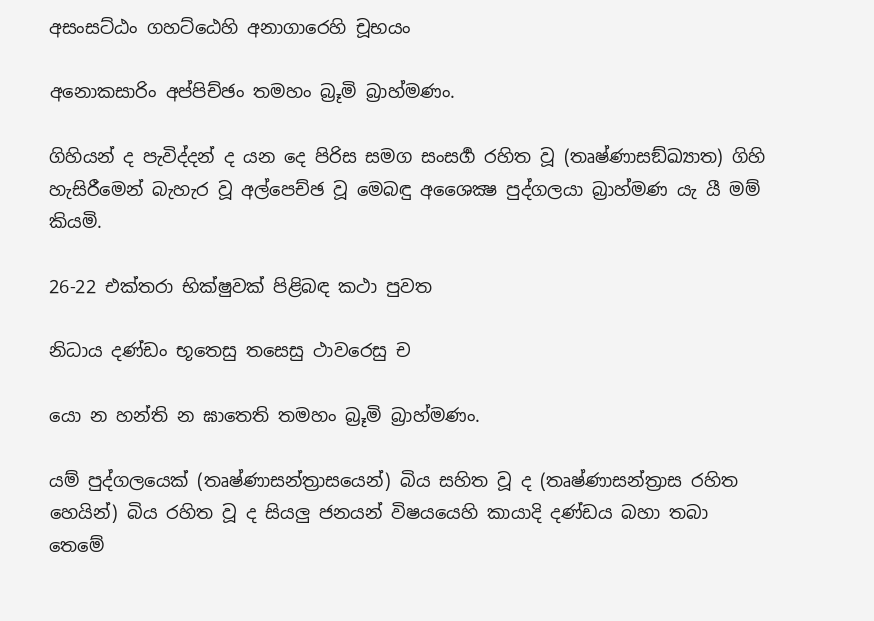අසංසට්ඨං ගහට්ඨෙහි අනාගාරෙහි චූභයං

අනොකසාරිං අප්පිච්ඡං තමහං බ්‍රූමි බ්‍රාහ්මණං.

ගිහියන් ද පැවිද්දන් ද යන දෙ පිරිස සමග සංසර්‍ග රහිත වූ (තෘෂ්ණාසඞ්ඛ්‍යාත) ගිහි හැසිරීමෙන් බැහැර වූ අල්පෙච්ඡ වූ මෙබඳු අශෛක්‍ෂ පුද්ගලයා බ්‍රාහ්මණ යැ යී මම් කියමි.

26-22 එක්තරා භික්ෂුවක් පිළිබඳ කථා පුවත

නිධාය දණ්ඩං භූතෙසු තසෙසු ථාවරෙසු ච

යො න හන්ති න ඝාතෙති තමහං බ්‍රූමි බ්‍රාහ්මණං.

යම් පුද්ගලයෙක් (තෘෂ්ණාසන්ත්‍රාසයෙන්) බිය සහිත වූ ද (තෘෂ්ණාසන්ත්‍රාස රහිත හෙයින්) බිය රහිත වූ ද සියලු ජනයන් විෂයයෙහි කායාදි දණ්ඩය බහා තබා තෙමේ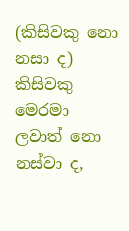(කිසිවකු නො නසා ද) කිසිවකු මෙරමා ලවාත් නො නස්වා ද,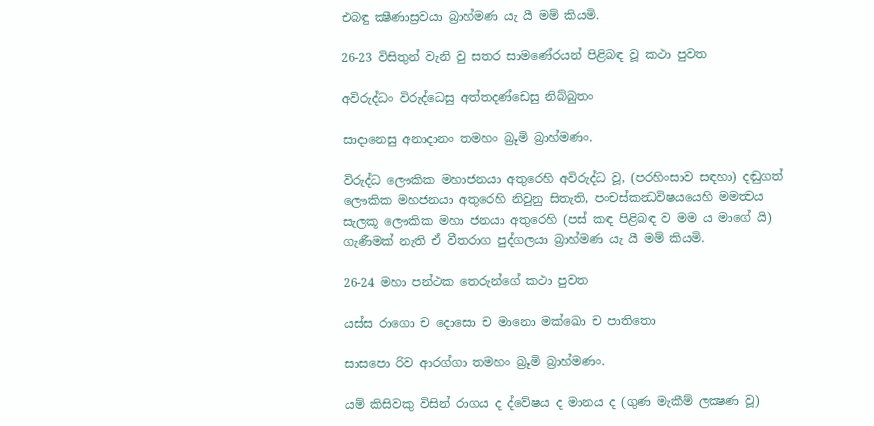එබඳු ක්‍ෂීණාස්‍රවයා බ්‍රාහ්මණ යැ යී මම් කියමි.

26-23 විසිතුන් වැනි වු සතර සාමණේරයන් පිළිබඳ වූ කථා පුවත

අවිරුද්ධං විරුද්ධෙසු අත්තදණ්ඩෙසු නිබ්බුතං

සාදානෙසු අනාදානං තමහං බ්‍රූමි බ්‍රාහ්මණං.

විරුද්ධ ලෞකික මහාජනයා අතුරෙහි අවිරුද්ධ වූ, (පරහිංසාව සඳහා) දඬුගත් ලෞකික මහජනයා අතුරෙහි නිවුනු සිතැති, පංචස්කන්‍ධවිෂයයෙහි මමත්‍වය සැලකූ ලෞකික මහා ජනයා අතුරෙහි (පස් කඳ පිළිබඳ ව මම ය මාගේ යි) ගැණීමක් නැති ඒ වීතරාග පුද්ගලයා බ්‍රාහ්මණ යැ යී මම් කියමි.

26-24 මහා පන්ථක තෙරුන්ගේ කථා පුවත

යස්ස රාගො ච දොසො ච මානො මක්ඛො ච පාතිතො

සාසපො රිව ආරග්ගා තමහං බ්‍රූමි බ්‍රාහ්මණං.

යම් කිසිවකු විසින් රාගය ද ද්වේෂය ද මානය ද (ගුණ මැකීම් ලක්‍ෂණ වූ)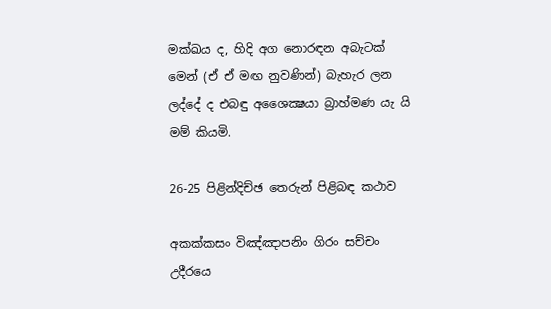මක්ඛය ද, හිදි අග නොරඳන අබැටක් මෙන් (ඒ ඒ මඟ නුවණින්) බැහැර ලන ලද්දේ ද එබඳු අශෛක්‍ෂයා බ්‍රාහ්මණ යැ යි මම් කියමි.

26-25 පිළින්දිච්ඡ තෙරුන් පිළිබඳ කථාව

අකක්කසං විඤ්ඤාපනිං ගිරං සච්චං උදීරයෙ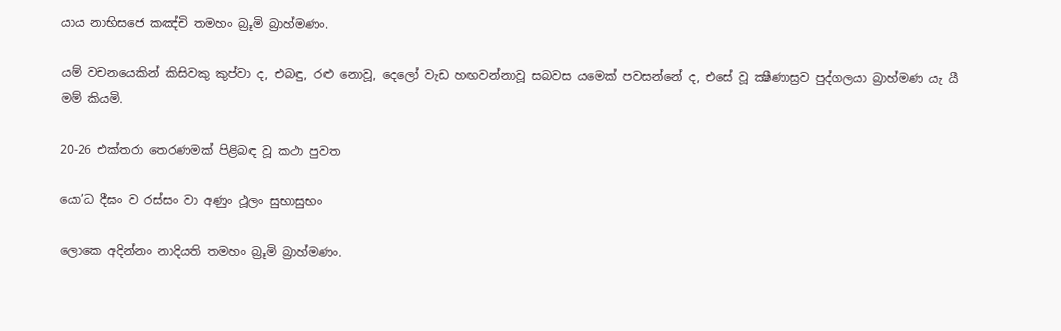යාය නාභිසජෙ කඤ්චි තමහං බ්‍රූමි බ්‍රාහ්මණං.

යම් වචනයෙකින් කිසිවකු කුප්වා ද, එබඳු, රළු නොවූ, දෙලෝ වැඩ හඟවන්නාවූ සබවස යමෙක් පවසන්නේ ද, එසේ වූ ක්‍ෂීණාස්‍රව පුද්ගලයා බ්‍රාහ්මණ යැ යී මම් කියමි.

20-26 එක්තරා තෙරණමක් පිළිබඳ වූ කථා පුවත

යො’ධ දීඝං ව රස්සං වා අණුං ථූලං සුභාසුභං

ලොකෙ අදින්නං නාදියති තමහං බ්‍රූමි බ්‍රාහ්මණං.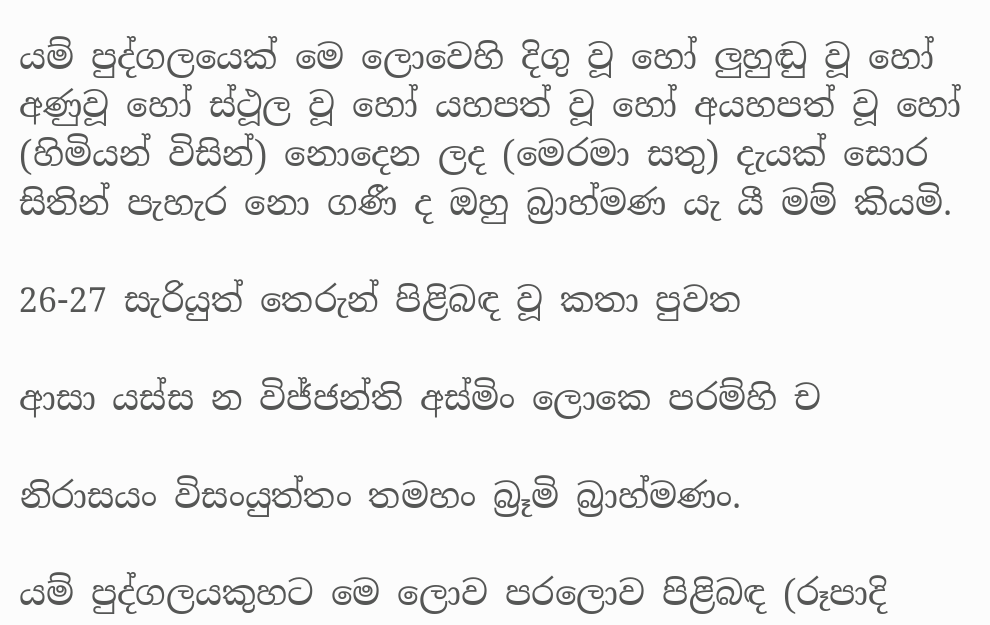යම් පුද්ගලයෙක් මෙ ලොවෙහි දිගු වූ හෝ ලුහුඬු වූ හෝ අණුවූ හෝ ස්ථූල වූ හෝ යහපත් වූ හෝ අයහපත් වූ හෝ (හිමියන් විසින්) නොදෙන ලද (මෙරමා සතු) දැයක් සොර සිතින් පැහැර නො ගණී ද ඔහු බ්‍රාහ්මණ යැ යී මම් කියමි.

26-27 සැරියුත් තෙරුන් පිළිබඳ වූ කතා පුවත

ආසා යස්ස න විජ්ජන්ති අස්මිං ලොකෙ පරම්හි ච

නිරාසයං විසංයුත්තං තමහං බ්‍රූමි බ්‍රාහ්මණං.

යම් පුද්ගලයකුහට මෙ ලොව පරලොව පිළිබඳ (රූපාදි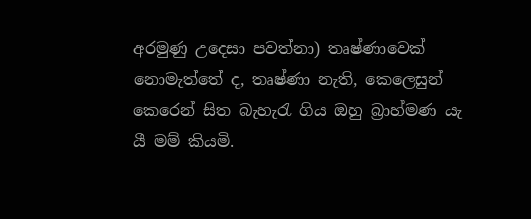අරමුණු උදෙසා පවත්නා) තෘෂ්ණාවෙක් නොමැත්තේ ද, තෘෂ්ණා නැති, කෙලෙසුන් කෙරෙන් සිත බැහැරැ ගිය ඔහු බ්‍රාහ්මණ යැ යී මම් කියමි.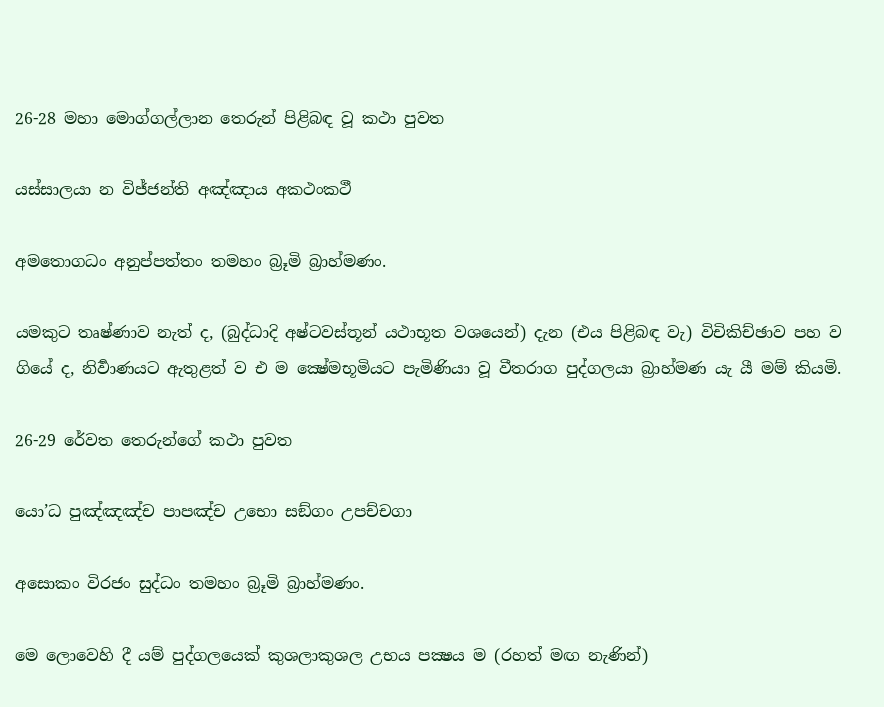26-28 මහා මොග්ගල්ලාන තෙරුන් පිළිබඳ වූ කථා පුවත

යස්සාලයා න විජ්ජන්ති අඤ්ඤාය අකථංකථී

අමතොගධං අනුප්පත්තං තමහං බ්‍රූමි බ්‍රාහ්මණං.

යමකුට තෘෂ්ණාව නැත් ද, (බුද්ධාදි අෂ්ටවස්තූන් යථාභූත වශයෙන්) දැන (එය පිළිබඳ වැ) විචිකිච්ඡාව පහ ව ගියේ ද, නිර්‍වාණයට ඇතුළත් ව එ ම ක්‍ෂේමභූමියට පැමිණියා වූ වීතරාග පුද්ගලයා බ්‍රාහ්මණ යැ යී මම් කියමි.

26-29 රේවත තෙරුන්ගේ කථා පුවත

යො’ධ පුඤ්ඤඤ්ච පාපඤ්ච උභො සඞ්ගං උපච්චගා

අසොකං විරජං සුද්ධං තමහං බ්‍රූමි බ්‍රාහ්මණං.

මෙ ලොවෙහි දී යම් පුද්ගලයෙක් කුශලාකුශල උභය පක්‍ෂය ම (රහත් මඟ නැණින්)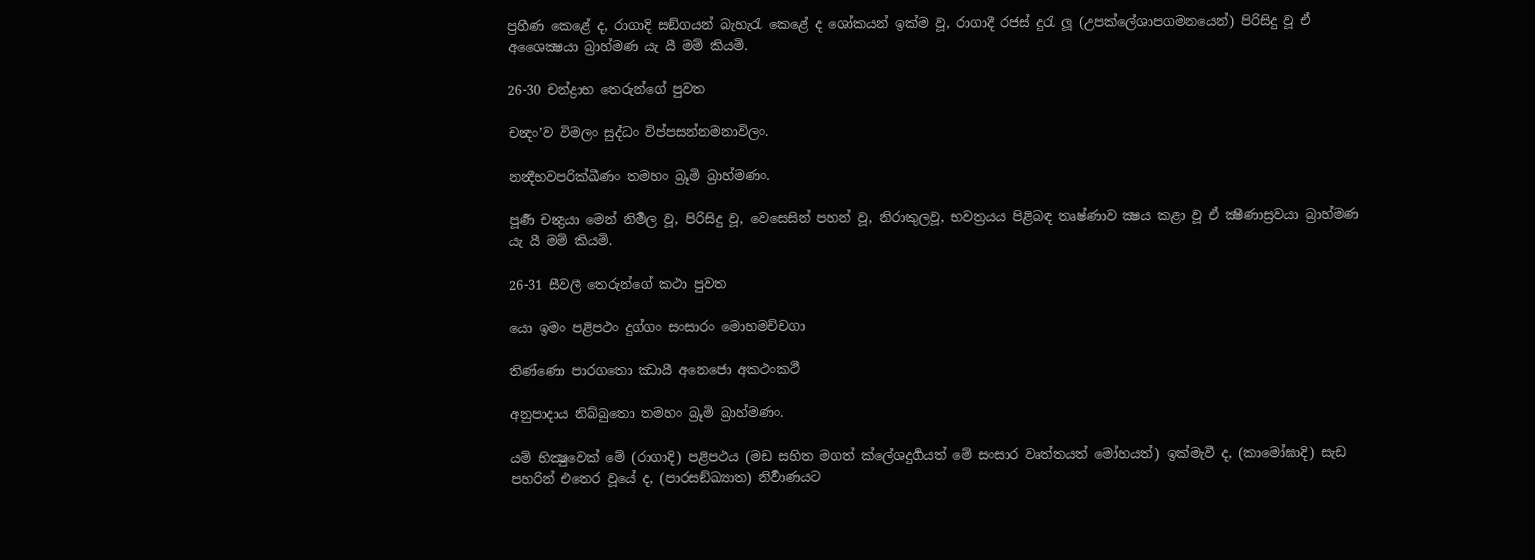ප්‍රහීණ කෙළේ ද, රාගාදි සඞ්ගයන් බැහැරැ කෙළේ ද ශෝකයන් ඉක්ම වූ, රාගාදී රජස් දුරැ ලූ (උපක්ලේශාපගමනයෙන්) පිරිසිදු වූ ඒ අශෛක්‍ෂයා බ්‍රාහ්මණ යැ යී මම් කියමි.

26-30 චන්ද්‍රාභ තෙරුන්ගේ පුවත

චන්‍දං’ව විමලං සුද්ධං විප්පසන්නමනාවිලං.

නන්‍දීභවපරික්ඛීණං තමහං බ්‍රූමි බ්‍රාහ්මණං.

පූර්‍ණ චන්‍ද්‍රයා මෙන් නිර්‍මල වූ, පිරිසිදු වූ, වෙසෙසින් පහන් වූ, නිරාකුලවූ, භවත්‍රයය පිළිබඳ තෘෂ්ණාව ක්‍ෂය කළා වූ ඒ ක්‍ෂීණාස්‍රවයා බ්‍රාහ්මණ යැ යී මම් කියමි.

26-31 සීවලී තෙරුන්ගේ කථා පුවත

යො ඉමං පළිපථං දුග්ගං සංසාරං මොහමච්චගා

තිණ්ණො පාරගතො ඣායී අනෙජො අකථංකථී

අනුපාදාය නිබ්බුතො තමහං බ්‍රූමි බ්‍රාහ්මණං.

යම් භික්‍ෂුවෙක් මේ (රාගාදි) පළිපථය (මඩ සහිත මගත් ක්ලේශදුර්‍ගයත් මේ සංසාර වෘත්තයත් මෝහයත්) ඉක්මැවී ද, (කාමෝඝාදි) සැඩ පහරින් එතෙර වූයේ ද, (පාරසඞ්ඛ්‍යාත) නිර්‍වාණයට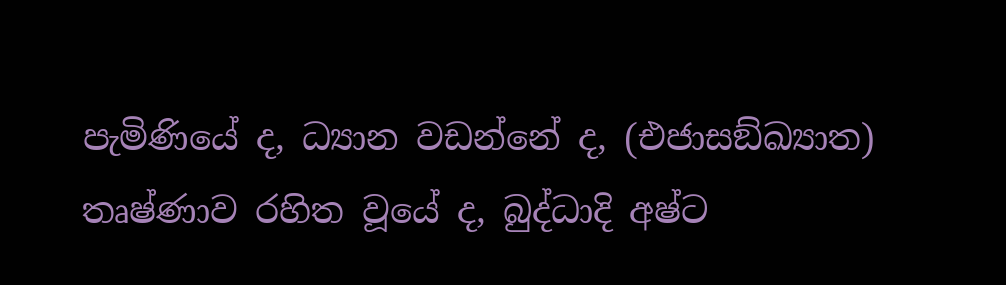පැමිණියේ ද, ධ්‍යාන වඩන්නේ ද, (එජාසඞ්ඛ්‍යාත) තෘෂ්ණාව රහිත වූයේ ද, බුද්ධාදි අෂ්ට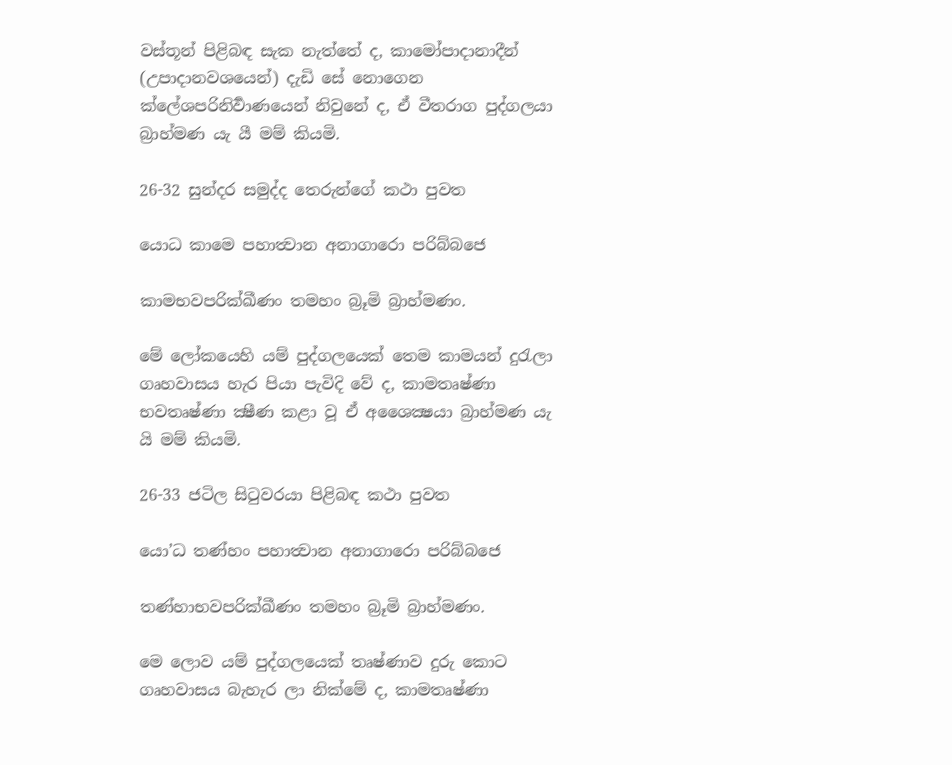වස්තූන් පිළිබඳ සැක නැත්තේ ද, කාමෝපාදානාදීන් (උපාදානවශයෙන්) දැඩි සේ නොගෙන ක්ලේශපරිනිර්‍වාණයෙන් නිවුනේ ද, ඒ වීතරාග පුද්ගලයා බ්‍රාහ්මණ යැ යී මම් කියමි.

26-32 සුන්දර සමුද්ද තෙරුන්ගේ කථා පුවත

යොධ කාමෙ පහාත්‍වාන අනාගාරො පරිබ්බජෙ

කාමභවපරික්ඛීණං තමහං බ්‍රූමි බ්‍රාහ්මණං.

මේ ලෝකයෙහි යම් පුද්ගලයෙක් තෙම කාමයන් දුරැලා ගෘහවාසය හැර පියා පැවිදි වේ ද, කාමතෘෂ්ණා භවතෘෂ්ණා ක්‍ෂීණ කළා වූ ඒ අශෛක්‍ෂයා බ්‍රාහ්මණ යැ යි මම් කියමි.

26-33 ජටිල සිටුවරයා පිළිබඳ කථා පුවත

යො’ධ තණ්හං පහාත්‍වාන අනාගාරො පරිබ්බජෙ

තණ්හාභවපරික්ඛීණං තමහං බ්‍රූමි බ්‍රාහ්මණං.

මෙ ලොව යම් පුද්ගලයෙක් තෘෂ්ණාව දුරු කොට ගෘහවාසය බැහැර ලා නික්මේ ද, කාමතෘෂ්ණා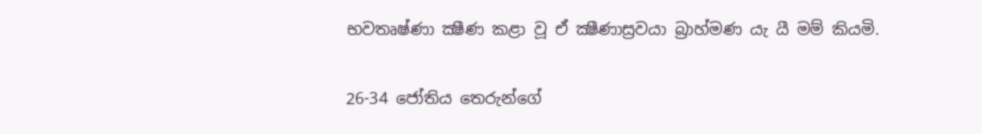භවතෘෂ්ණා ක්‍ෂීණ කළා වූ ඒ ක්‍ෂීණාස්‍රවයා බ්‍රාහ්මණ යැ යී මම් කියමි.

26-34 ජෝතිය තෙරුන්ගේ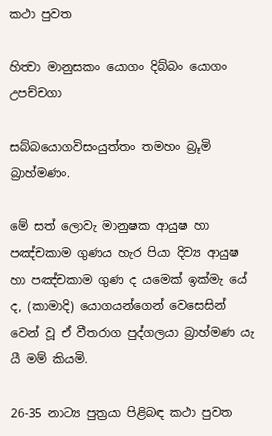කථා පුවත

හිත්‍වා මානුසකං යොගං දිබ්බං යොගං උපච්චගා

සබ්බයොගවිසංයුත්තං තමහං බ්‍රූමි බ්‍රාහ්මණං.

මේ සත් ලොවැ මානුෂක ආයුෂ හා පඤ්චකාම ගුණය හැර පියා දිව්‍ය ආයුෂ හා පඤ්චකාම ගුණ ද යමෙක් ඉක්මැ යේ ද, (කාමාදි) යොගයන්ගෙන් වෙසෙසින් වෙන් වූ ඒ වීතරාග පුද්ගලයා බ්‍රාහ්මණ යැ යී මම් කියමි.

26-35 නාට්‍ය පුත්‍රයා පිළිබඳ කථා පුවත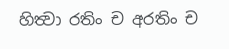හිත්‍වා රතිං ච අරතිං ච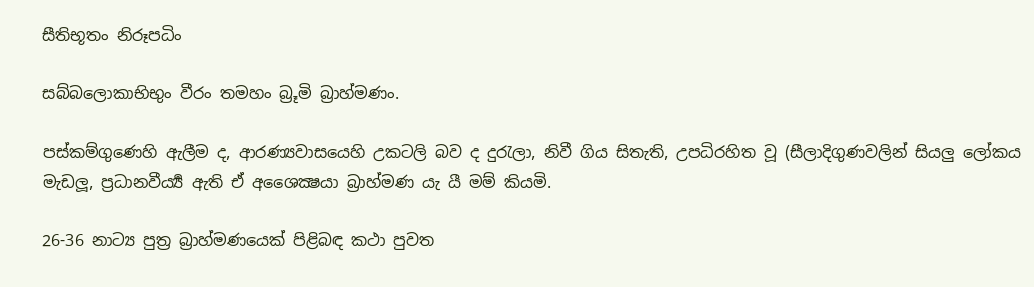සීතිභූතං නිරූපධිං

සබ්බලොකාභිභුං වීරං තමහං බ්‍රූමි බ්‍රාහ්මණං.

පස්කම්ගුණෙහි ඇලීම ද, ආරණ්‍යවාසයෙහි උකටලි බව ද දුරැලා, නිවී ගිය සිතැති, උපධිරහිත වූ (සීලාදිගුණවලින් සියලු ලෝකය මැඩලූ, ප්‍රධානවීර්‍ය්‍ය ඇති ඒ අශෛක්‍ෂයා බ්‍රාහ්මණ යැ යී මම් කියමි.

26-36 නාට්‍ය පුත්‍ර බ්‍රාහ්මණයෙක් පිළිබඳ කථා පුවත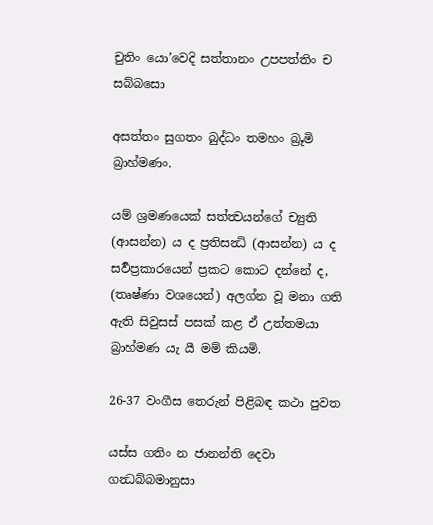චුතිං යො’වෙදි සත්තානං උපපත්තිං ච සබ්බසො

අසත්තං සුගතං බුද්ධං තමහං බ්‍රූමි බ්‍රාහ්මණං.

යම් ශ්‍රමණයෙක් සත්ත්‍වයන්ගේ ච්‍යුති (ආසන්න) ය ද ප්‍රතිසන්‍ධි (ආසන්න) ය ද සර්‍වප්‍රකාරයෙන් ප්‍රකට කොට දන්නේ ද, (තෘෂ්ණා වශයෙන්) අලග්න වූ මනා ගති ඇති සිවුසස් පසක් කළ ඒ උත්තමයා බ්‍රාහ්මණ යැ යී මම් කියමි.

26-37 වංගීස තෙරුන් පිළිබඳ කථා පුවත

යස්ස ගතිං න ජානන්ති දෙවා ගන්‍ධබ්බමානුසා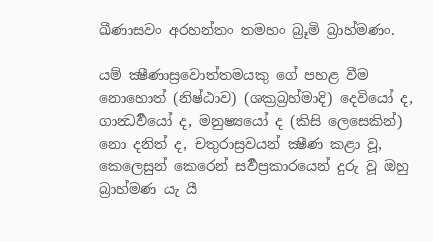ඛීණාසවං අරහන්තං තමහං බ්‍රූමි බ්‍රාහ්මණං.

යම් ක්‍ෂීණාස්‍රවොත්තමයකු ගේ පහළ වීම නොහොත් (නිෂ්ඨාව) (ශක්‍රබ්‍රහ්මාදි) දෙවියෝ ද, ගාන්‍ධර්‍වයෝ ද, මනුෂ්‍යයෝ ද (කිසි ලෙසෙකින්) නො දනිත් ද, චතුරාස්‍රවයන් ක්‍ෂීණ කළා වූ, කෙලෙසුන් කෙරෙන් සර්‍වප්‍රකාරයෙන් දුරු වූ ඔහු බ්‍රාහ්මණ යැ යී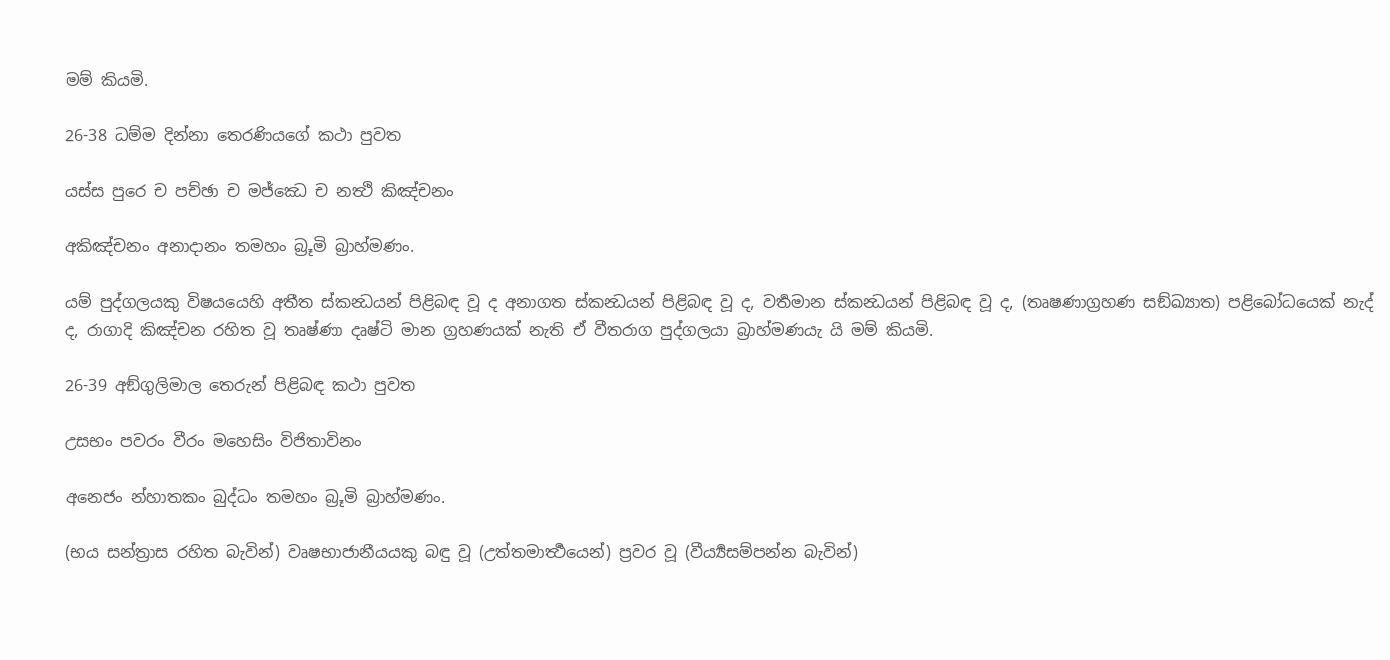මම් කියමි.

26-38 ධම්ම දින්නා තෙරණියගේ කථා පුවත

යස්ස පුරෙ ච පච්ඡා ච මජ්ඣෙ ච නත්‍ථි කිඤ්චනං

අකිඤ්චනං අනාදානං තමහං බ්‍රූමි බ්‍රාහ්මණං.

යම් පුද්ගලයකු විෂයයෙහි අතීත ස්කන්‍ධයන් පිළිබඳ වූ ද අනාගත ස්කන්‍ධයන් පිළිබඳ වූ ද, වර්‍තමාන ස්කන්‍ධයන් පිළිබඳ වූ ද, (තෘෂණාග්‍රහණ සඞ්ඛ්‍යාත) පළිබෝධයෙක් නැද් ද, රාගාදි කිඤ්චන රහිත වූ තෘෂ්ණා දෘෂ්ටි මාන ග්‍රහණයක් නැති ඒ වීතරාග පුද්ගලයා බ්‍රාහ්මණයැ යි මම් කියමි.

26-39 අඞ්ගුලිමාල තෙරුන් පිළිබඳ කථා පුවත

උසභං පවරං වීරං මහෙසිං විජිතාවිනං

අනෙජං න්හාතකං බුද්ධං තමහං බ්‍රූමි බ්‍රාහ්මණං.

(භය සන්ත්‍රාස රහිත බැවින්) වෘෂභාජානීයයකු බඳු වූ (උත්තමාර්‍ත්‍ථයෙන්) ප්‍රවර වූ (වීර්‍ය්‍යසම්පන්න බැවින්)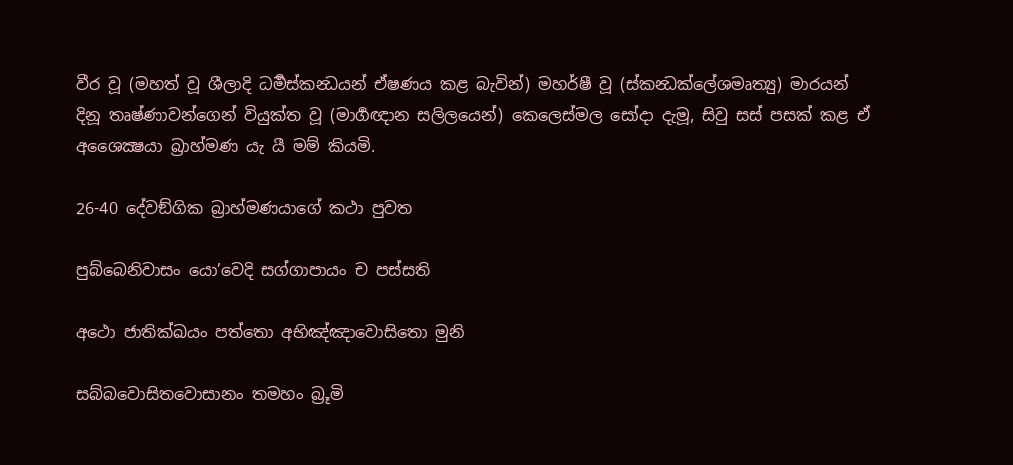වීර වූ (මහත් වූ ශීලාදි ධර්‍මස්කන්‍ධයන් ඒෂණය කළ බැවින්) මහර්ෂී වූ (ස්කන්‍ධක්ලේශමෘත්‍යු) මාරයන් දිනූ තෘෂ්ණාවන්ගෙන් වියුක්ත වූ (මාර්‍ගඥාන සලිලයෙන්) කෙලෙස්මල සෝදා දැමූ, සිවු සස් පසක් කළ ඒ අශෛක්‍ෂයා බ්‍රාහ්මණ යැ යී මම් කියමි.

26-40 දේවඞ්ගික බ්‍රාහ්මණයාගේ කථා පුවත

පුබ්බෙනිවාසං යො’වෙදි සග්ගාපායං ච පස්සති

අථො ජාතික්ඛයං පත්තො අභිඤ්ඤාවොසිතො මුනි

සබ්බවොසිතවොසානං තමහං බ්‍රූමි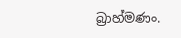බ්‍රාහ්මණං.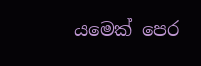යමෙක් පෙර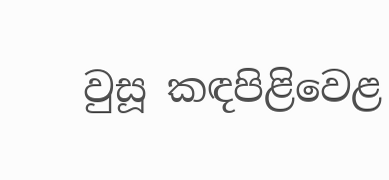වුසූ කඳපිළිවෙළ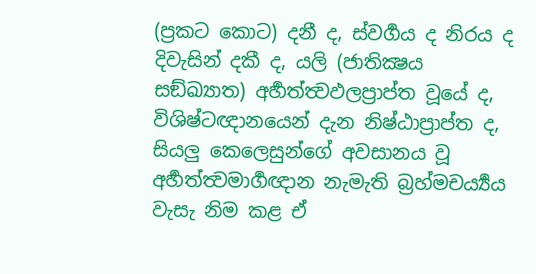(ප්‍රකට කොට) දනී ද, ස්වර්‍ගය ද නිරය ද දිවැසින් දකී ද, යලි (ජාතික්‍ෂය සඞ්ඛ්‍යාත) අර්‍හත්ත්‍වඵලප්‍රාප්ත වූයේ ද, විශිෂ්ටඥානයෙන් දැන නිෂ්ඨාප්‍රාප්ත ද, සියලු කෙලෙසුන්ගේ අවසානය වූ අර්‍හත්ත්‍වමාර්‍ගඥාන නැමැති බ්‍රහ්මචර්‍ය්‍යය වැසැ නිම කළ ඒ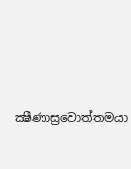ක්‍ෂීණාස්‍රවොත්තමයා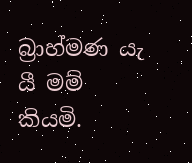බ්‍රාහ්මණ යැ යී මම් කියමි.